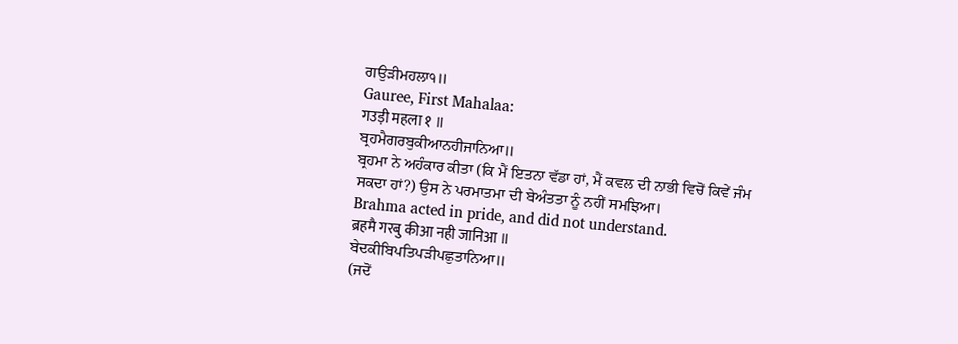ਗਉੜੀਮਹਲਾ੧॥
Gauree, First Mahalaa:
गउड़ी महला १ ॥
ਬ੍ਰਹਮੈਗਰਬੁਕੀਆਨਹੀਜਾਨਿਆ॥
ਬ੍ਰਹਮਾ ਨੇ ਅਹੰਕਾਰ ਕੀਤਾ (ਕਿ ਮੈਂ ਇਤਨਾ ਵੱਡਾ ਹਾਂ, ਮੈਂ ਕਵਲ ਦੀ ਨਾਭੀ ਵਿਚੋਂ ਕਿਵੇਂ ਜੰਮ ਸਕਦਾ ਹਾਂ?) ਉਸ ਨੇ ਪਰਮਾਤਮਾ ਦੀ ਬੇਅੰਤਤਾ ਨੂੰ ਨਹੀਂ ਸਮਝਿਆ।
Brahma acted in pride, and did not understand.
ब्रहमै गरबु कीआ नही जानिआ ॥
ਬੇਦਕੀਬਿਪਤਿਪੜੀਪਛੁਤਾਨਿਆ॥
(ਜਦੋਂ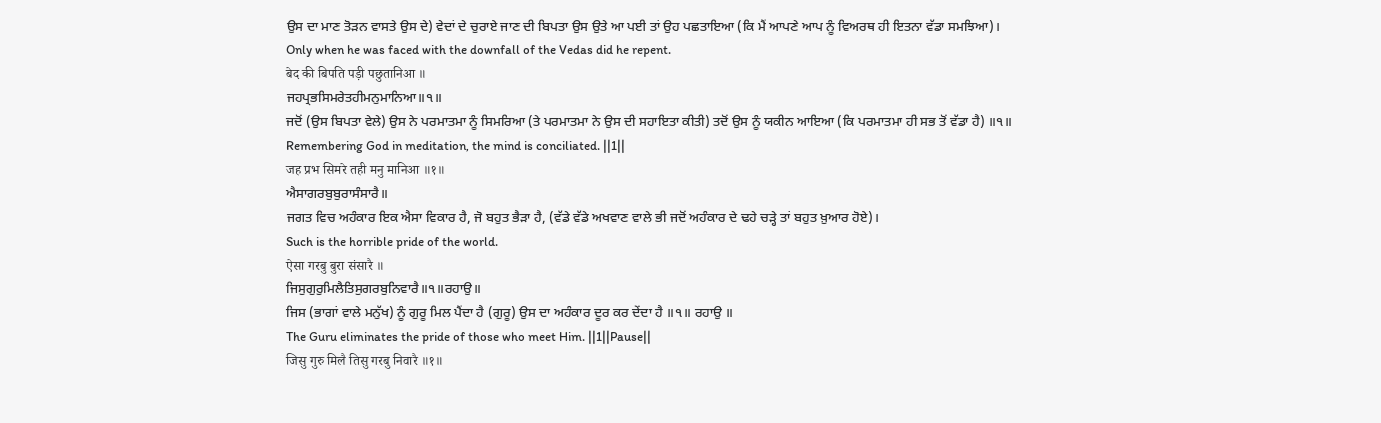ਉਸ ਦਾ ਮਾਣ ਤੋੜਨ ਵਾਸਤੇ ਉਸ ਦੇ) ਵੇਦਾਂ ਦੇ ਚੁਰਾਏ ਜਾਣ ਦੀ ਬਿਪਤਾ ਉਸ ਉਤੇ ਆ ਪਈ ਤਾਂ ਉਹ ਪਛਤਾਇਆ (ਕਿ ਮੈਂ ਆਪਣੇ ਆਪ ਨੂੰ ਵਿਅਰਥ ਹੀ ਇਤਨਾ ਵੱਡਾ ਸਮਝਿਆ)।
Only when he was faced with the downfall of the Vedas did he repent.
बेद की बिपति पड़ी पछुतानिआ ॥
ਜਹਪ੍ਰਭਸਿਮਰੇਤਹੀਮਨੁਮਾਨਿਆ॥੧॥
ਜਦੋਂ (ਉਸ ਬਿਪਤਾ ਵੇਲੇ) ਉਸ ਨੇ ਪਰਮਾਤਮਾ ਨੂੰ ਸਿਮਰਿਆ (ਤੇ ਪਰਮਾਤਮਾ ਨੇ ਉਸ ਦੀ ਸਹਾਇਤਾ ਕੀਤੀ) ਤਦੋਂ ਉਸ ਨੂੰ ਯਕੀਨ ਆਇਆ (ਕਿ ਪਰਮਾਤਮਾ ਹੀ ਸਭ ਤੋਂ ਵੱਡਾ ਹੈ) ॥੧॥
Remembering God in meditation, the mind is conciliated. ||1||
जह प्रभ सिमरे तही मनु मानिआ ॥१॥
ਐਸਾਗਰਬੁਬੁਰਾਸੰਸਾਰੈ॥
ਜਗਤ ਵਿਚ ਅਹੰਕਾਰ ਇਕ ਐਸਾ ਵਿਕਾਰ ਹੈ, ਜੋ ਬਹੁਤ ਭੈੜਾ ਹੈ, (ਵੱਡੇ ਵੱਡੇ ਅਖਵਾਣ ਵਾਲੇ ਭੀ ਜਦੋਂ ਅਹੰਕਾਰ ਦੇ ਢਹੇ ਚੜ੍ਹੇ ਤਾਂ ਬਹੁਤ ਖ਼ੁਆਰ ਹੋਏ)।
Such is the horrible pride of the world.
ऐसा गरबु बुरा संसारै ॥
ਜਿਸੁਗੁਰੁਮਿਲੈਤਿਸੁਗਰਬੁਨਿਵਾਰੈ॥੧॥ਰਹਾਉ॥
ਜਿਸ (ਭਾਗਾਂ ਵਾਲੇ ਮਨੁੱਖ) ਨੂੰ ਗੁਰੂ ਮਿਲ ਪੈਂਦਾ ਹੈ (ਗੁਰੂ) ਉਸ ਦਾ ਅਹੰਕਾਰ ਦੂਰ ਕਰ ਦੇਂਦਾ ਹੈ ॥੧॥ ਰਹਾਉ ॥
The Guru eliminates the pride of those who meet Him. ||1||Pause||
जिसु गुरु मिलै तिसु गरबु निवारै ॥१॥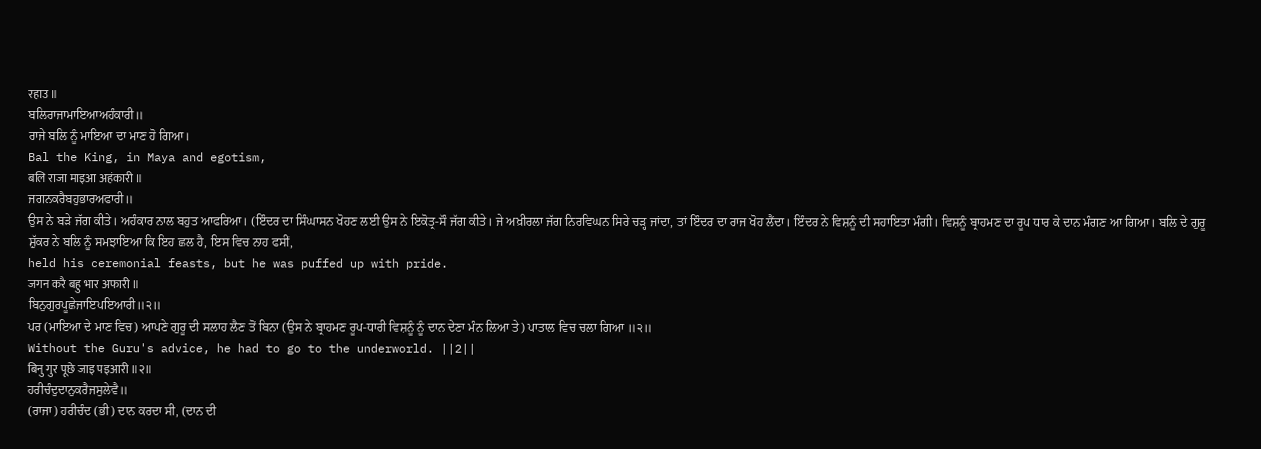रहाउ ॥
ਬਲਿਰਾਜਾਮਾਇਆਅਹੰਕਾਰੀ॥
ਰਾਜੇ ਬਲਿ ਨੂੰ ਮਾਇਆ ਦਾ ਮਾਣ ਹੋ ਗਿਆ।
Bal the King, in Maya and egotism,
बलि राजा माइआ अहंकारी ॥
ਜਗਨਕਰੈਬਹੁਭਾਰਅਫਾਰੀ॥
ਉਸ ਨੇ ਬੜੇ ਜੱਗ ਕੀਤੇ। ਅਹੰਕਾਰ ਨਾਲ ਬਹੁਤ ਆਫਰਿਆ। (ਇੰਦਰ ਦਾ ਸਿੰਘਾਸਨ ਖੋਹਣ ਲਈ ਉਸ ਨੇ ਇਕੋਤ੍ਰ-ਸੌ ਜੱਗ ਕੀਤੇ। ਜੇ ਅਖ਼ੀਰਲਾ ਜੱਗ ਨਿਰਵਿਘਨ ਸਿਰੇ ਚੜ੍ਹ ਜਾਂਦਾ, ਤਾਂ ਇੰਦਰ ਦਾ ਰਾਜ ਖੋਹ ਲੈਂਦਾ। ਇੰਦਰ ਨੇ ਵਿਸ਼ਨੂੰ ਦੀ ਸਹਾਇਤਾ ਮੰਗੀ। ਵਿਸ਼ਨੂੰ ਬ੍ਰਾਹਮਣ ਦਾ ਰੂਪ ਧਾਰ ਕੇ ਦਾਨ ਮੰਗਣ ਆ ਗਿਆ। ਬਲਿ ਦੇ ਗੁਰੂ ਸ਼ੁੱਕਰ ਨੇ ਬਲਿ ਨੂੰ ਸਮਝਾਇਆ ਕਿ ਇਹ ਛਲ ਹੈ, ਇਸ ਵਿਚ ਨਾਹ ਫਸੀਂ,
held his ceremonial feasts, but he was puffed up with pride.
जगन करै बहु भार अफारी ॥
ਬਿਨੁਗੁਰਪੂਛੇਜਾਇਪਇਆਰੀ॥੨॥
ਪਰ (ਮਾਇਆ ਦੇ ਮਾਣ ਵਿਚ) ਆਪਣੇ ਗੁਰੂ ਦੀ ਸਲਾਹ ਲੈਣ ਤੋਂ ਬਿਨਾ (ਉਸ ਨੇ ਬ੍ਰਾਹਮਣ ਰੂਪ-ਧਾਰੀ ਵਿਸ਼ਨੂੰ ਨੂੰ ਦਾਨ ਦੇਣਾ ਮੰਨ ਲਿਆ ਤੇ) ਪਾਤਾਲ ਵਿਚ ਚਲਾ ਗਿਆ ॥੨॥
Without the Guru's advice, he had to go to the underworld. ||2||
बिनु गुर पूछे जाइ पइआरी ॥२॥
ਹਰੀਚੰਦੁਦਾਨੁਕਰੈਜਸੁਲੇਵੈ॥
(ਰਾਜਾ) ਹਰੀਚੰਦ (ਭੀ) ਦਾਨ ਕਰਦਾ ਸੀ, (ਦਾਨ ਦੀ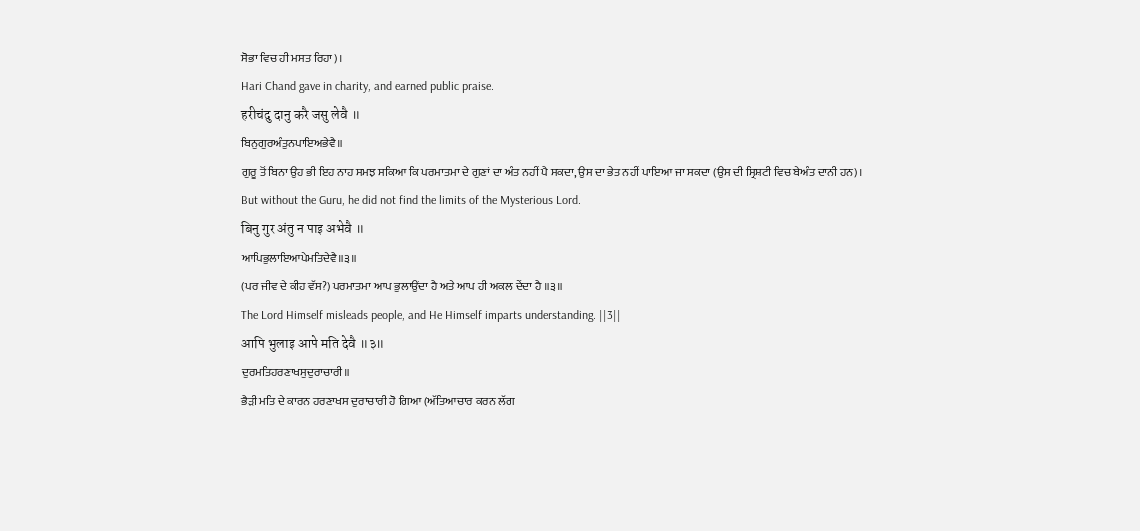ਸੋਭਾ ਵਿਚ ਹੀ ਮਸਤ ਰਿਹਾ)।
Hari Chand gave in charity, and earned public praise.
हरीचंदु दानु करै जसु लेवै ॥
ਬਿਨੁਗੁਰਅੰਤੁਨਪਾਇਅਭੇਵੈ॥
ਗੁਰੂ ਤੋਂ ਬਿਨਾ ਉਹ ਭੀ ਇਹ ਨਾਹ ਸਮਝ ਸਕਿਆ ਕਿ ਪਰਮਾਤਮਾ ਦੇ ਗੁਣਾਂ ਦਾ ਅੰਤ ਨਹੀਂ ਪੈ ਸਕਦਾ, ਉਸ ਦਾ ਭੇਤ ਨਹੀਂ ਪਾਇਆ ਜਾ ਸਕਦਾ (ਉਸ ਦੀ ਸ੍ਰਿਸ਼ਟੀ ਵਿਚ ਬੇਅੰਤ ਦਾਨੀ ਹਨ)।
But without the Guru, he did not find the limits of the Mysterious Lord.
बिनु गुर अंतु न पाइ अभेवै ॥
ਆਪਿਭੁਲਾਇਆਪੇਮਤਿਦੇਵੈ॥੩॥
(ਪਰ ਜੀਵ ਦੇ ਕੀਹ ਵੱਸ?) ਪਰਮਾਤਮਾ ਆਪ ਭੁਲਾਉਂਦਾ ਹੈ ਅਤੇ ਆਪ ਹੀ ਅਕਲ ਦੇਂਦਾ ਹੈ ॥੩॥
The Lord Himself misleads people, and He Himself imparts understanding. ||3||
आपि भुलाइ आपे मति देवै ॥३॥
ਦੁਰਮਤਿਹਰਣਾਖਸੁਦੁਰਾਚਾਰੀ॥
ਭੈੜੀ ਮਤਿ ਦੇ ਕਾਰਨ ਹਰਣਾਖਸ ਦੁਰਾਚਾਰੀ ਹੋ ਗਿਆ (ਅੱਤਿਆਚਾਰ ਕਰਨ ਲੱਗ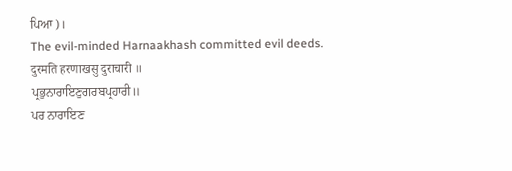ਪਿਆ)।
The evil-minded Harnaakhash committed evil deeds.
दुरमति हरणाखसु दुराचारी ॥
ਪ੍ਰਭੁਨਾਰਾਇਣੁਗਰਬਪ੍ਰਹਾਰੀ॥
ਪਰ ਨਾਰਾਇਣ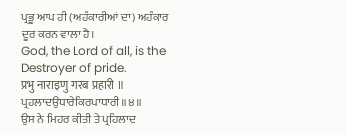ਪ੍ਰਭੂ ਆਪ ਹੀ (ਅਹੰਕਾਰੀਆਂ ਦਾ) ਅਹੰਕਾਰ ਦੂਰ ਕਰਨ ਵਾਲਾ ਹੈ।
God, the Lord of all, is the Destroyer of pride.
प्रभु नाराइणु गरब प्रहारी ॥
ਪ੍ਰਹਲਾਦਉਧਾਰੇਕਿਰਪਾਧਾਰੀ॥੪॥
ਉਸ ਨੇ ਮਿਹਰ ਕੀਤੀ ਤੇ ਪ੍ਰਹਿਲਾਦ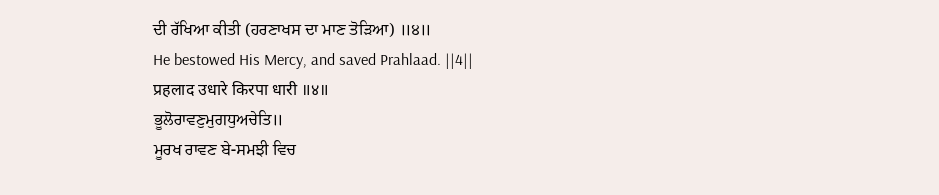ਦੀ ਰੱਖਿਆ ਕੀਤੀ (ਹਰਣਾਖਸ ਦਾ ਮਾਣ ਤੋੜਿਆ) ॥੪॥
He bestowed His Mercy, and saved Prahlaad. ||4||
प्रहलाद उधारे किरपा धारी ॥४॥
ਭੂਲੋਰਾਵਣੁਮੁਗਧੁਅਚੇਤਿ॥
ਮੂਰਖ ਰਾਵਣ ਬੇ-ਸਮਝੀ ਵਿਚ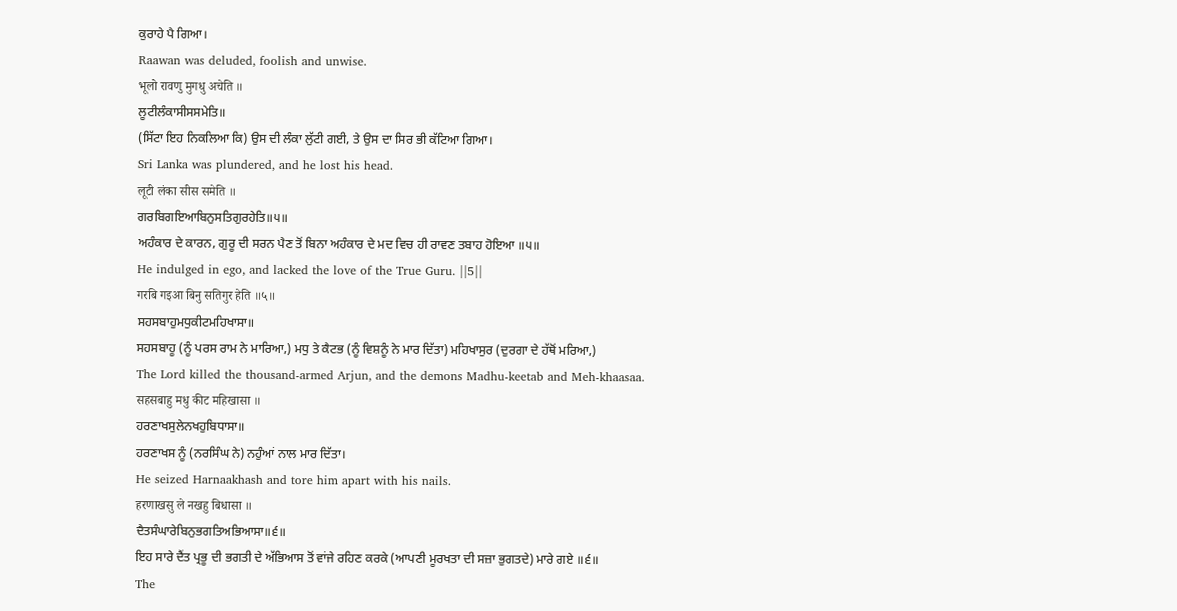ਕੁਰਾਹੇ ਪੈ ਗਿਆ।
Raawan was deluded, foolish and unwise.
भूलो रावणु मुगधु अचेति ॥
ਲੂਟੀਲੰਕਾਸੀਸਸਮੇਤਿ॥
(ਸਿੱਟਾ ਇਹ ਨਿਕਲਿਆ ਕਿ) ਉਸ ਦੀ ਲੰਕਾ ਲੁੱਟੀ ਗਈ, ਤੇ ਉਸ ਦਾ ਸਿਰ ਭੀ ਕੱਟਿਆ ਗਿਆ।
Sri Lanka was plundered, and he lost his head.
लूटी लंका सीस समेति ॥
ਗਰਬਿਗਇਆਬਿਨੁਸਤਿਗੁਰਹੇਤਿ॥੫॥
ਅਹੰਕਾਰ ਦੇ ਕਾਰਨ, ਗੁਰੂ ਦੀ ਸਰਨ ਪੈਣ ਤੋਂ ਬਿਨਾ ਅਹੰਕਾਰ ਦੇ ਮਦ ਵਿਚ ਹੀ ਰਾਵਣ ਤਬਾਹ ਹੋਇਆ ॥੫॥
He indulged in ego, and lacked the love of the True Guru. ||5||
गरबि गइआ बिनु सतिगुर हेति ॥५॥
ਸਹਸਬਾਹੁਮਧੁਕੀਟਮਹਿਖਾਸਾ॥
ਸਹਸਬਾਹੂ (ਨੂੰ ਪਰਸ ਰਾਮ ਨੇ ਮਾਰਿਆ,) ਮਧੁ ਤੇ ਕੈਟਭ (ਨੂੰ ਵਿਸ਼ਨੂੰ ਨੇ ਮਾਰ ਦਿੱਤਾ) ਮਹਿਖਾਸੁਰ (ਦੁਰਗਾ ਦੇ ਹੱਥੋਂ ਮਰਿਆ,)
The Lord killed the thousand-armed Arjun, and the demons Madhu-keetab and Meh-khaasaa.
सहसबाहु मधु कीट महिखासा ॥
ਹਰਣਾਖਸੁਲੇਨਖਹੁਬਿਧਾਸਾ॥
ਹਰਣਾਖਸ ਨੂੰ (ਨਰਸਿੰਘ ਨੇ) ਨਹੁੰਆਂ ਨਾਲ ਮਾਰ ਦਿੱਤਾ।
He seized Harnaakhash and tore him apart with his nails.
हरणाखसु ले नखहु बिधासा ॥
ਦੈਤਸੰਘਾਰੇਬਿਨੁਭਗਤਿਅਭਿਆਸਾ॥੬॥
ਇਹ ਸਾਰੇ ਦੈਂਤ ਪ੍ਰਭੂ ਦੀ ਭਗਤੀ ਦੇ ਅੱਭਿਆਸ ਤੋਂ ਵਾਂਜੇ ਰਹਿਣ ਕਰਕੇ (ਆਪਣੀ ਮੂਰਖਤਾ ਦੀ ਸਜ਼ਾ ਭੁਗਤਦੇ) ਮਾਰੇ ਗਏ ॥੬॥
The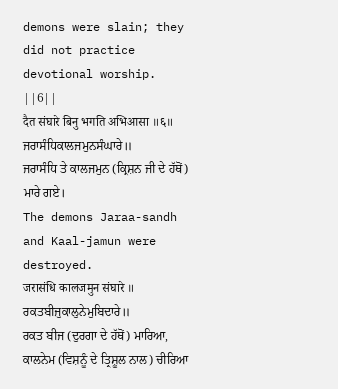demons were slain; they did not practice devotional worship. ||6||
दैत संघारे बिनु भगति अभिआसा ॥६॥
ਜਰਾਸੰਧਿਕਾਲਜਮੁਨਸੰਘਾਰੇ॥
ਜਰਾਸੰਧਿ ਤੇ ਕਾਲਜਮੁਨ (ਕ੍ਰਿਸ਼ਨ ਜੀ ਦੇ ਹੱਥੋਂ) ਮਾਰੇ ਗਏ।
The demons Jaraa-sandh and Kaal-jamun were destroyed.
जरासंधि कालजमुन संघारे ॥
ਰਕਤਬੀਜੁਕਾਲੁਨੇਮੁਬਿਦਾਰੇ॥
ਰਕਤ ਬੀਜ (ਦੁਰਗਾ ਦੇ ਹੱਥੋਂ) ਮਾਰਿਆ, ਕਾਲਨੇਮ (ਵਿਸ਼ਨੂੰ ਦੇ ਤ੍ਰਿਸ਼ੂਲ ਨਾਲ) ਚੀਰਿਆ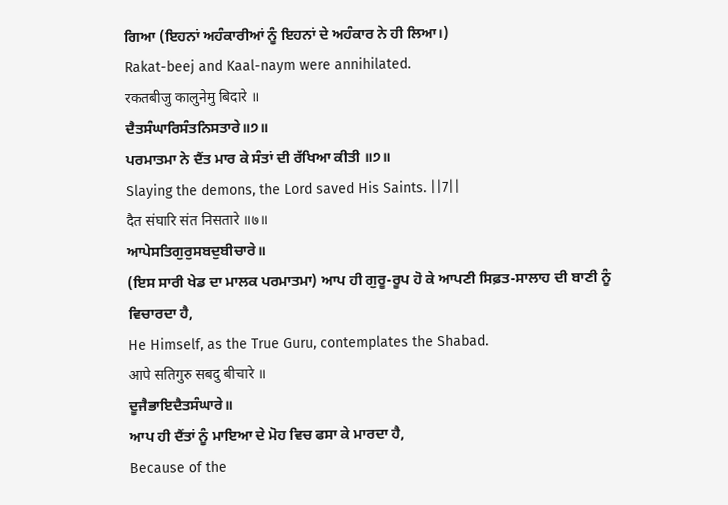ਗਿਆ (ਇਹਨਾਂ ਅਹੰਕਾਰੀਆਂ ਨੂੰ ਇਹਨਾਂ ਦੇ ਅਹੰਕਾਰ ਨੇ ਹੀ ਲਿਆ।)
Rakat-beej and Kaal-naym were annihilated.
रकतबीजु कालुनेमु बिदारे ॥
ਦੈਤਸੰਘਾਰਿਸੰਤਨਿਸਤਾਰੇ॥੭॥
ਪਰਮਾਤਮਾ ਨੇ ਦੈਂਤ ਮਾਰ ਕੇ ਸੰਤਾਂ ਦੀ ਰੱਖਿਆ ਕੀਤੀ ॥੭॥
Slaying the demons, the Lord saved His Saints. ||7||
दैत संघारि संत निसतारे ॥७॥
ਆਪੇਸਤਿਗੁਰੁਸਬਦੁਬੀਚਾਰੇ॥
(ਇਸ ਸਾਰੀ ਖੇਡ ਦਾ ਮਾਲਕ ਪਰਮਾਤਮਾ) ਆਪ ਹੀ ਗੁਰੂ-ਰੂਪ ਹੋ ਕੇ ਆਪਣੀ ਸਿਫ਼ਤ-ਸਾਲਾਹ ਦੀ ਬਾਣੀ ਨੂੰ ਵਿਚਾਰਦਾ ਹੈ,
He Himself, as the True Guru, contemplates the Shabad.
आपे सतिगुरु सबदु बीचारे ॥
ਦੂਜੈਭਾਇਦੈਤਸੰਘਾਰੇ॥
ਆਪ ਹੀ ਦੈਂਤਾਂ ਨੂੰ ਮਾਇਆ ਦੇ ਮੋਹ ਵਿਚ ਫਸਾ ਕੇ ਮਾਰਦਾ ਹੈ,
Because of the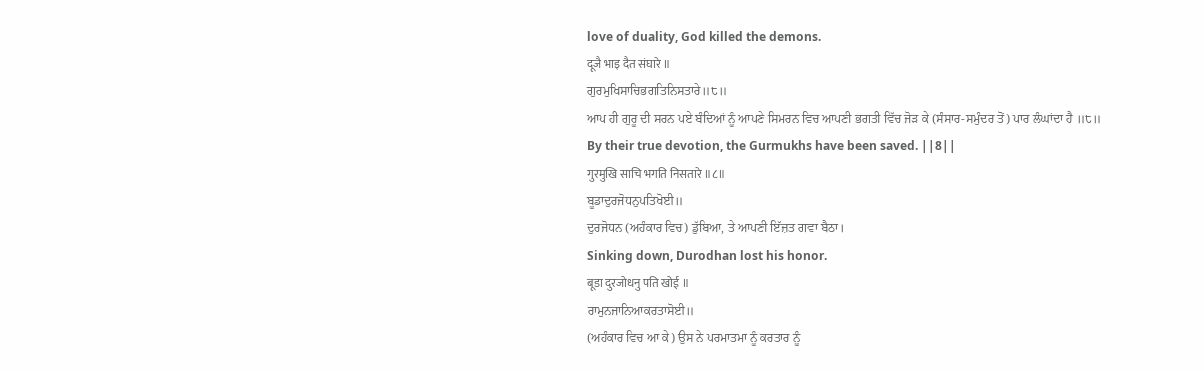love of duality, God killed the demons.
दूजै भाइ दैत संघारे ॥
ਗੁਰਮੁਖਿਸਾਚਿਭਗਤਿਨਿਸਤਾਰੇ॥੮॥
ਆਪ ਹੀ ਗੁਰੂ ਦੀ ਸਰਨ ਪਏ ਬੰਦਿਆਂ ਨੂੰ ਆਪਣੇ ਸਿਮਰਨ ਵਿਚ ਆਪਣੀ ਭਗਤੀ ਵਿੱਚ ਜੋੜ ਕੇ (ਸੰਸਾਰ-ਸਮੁੰਦਰ ਤੋਂ) ਪਾਰ ਲੰਘਾਂਦਾ ਹੈ ॥੮॥
By their true devotion, the Gurmukhs have been saved. ||8||
गुरमुखि साचि भगति निसतारे ॥८॥
ਬੂਡਾਦੁਰਜੋਧਨੁਪਤਿਖੋਈ॥
ਦੁਰਜੋਧਨ (ਅਹੰਕਾਰ ਵਿਚ) ਡੁੱਬਿਆ, ਤੇ ਆਪਣੀ ਇੱਜ਼ਤ ਗਵਾ ਬੈਠਾ।
Sinking down, Durodhan lost his honor.
बूडा दुरजोधनु पति खोई ॥
ਰਾਮੁਨਜਾਨਿਆਕਰਤਾਸੋਈ॥
(ਅਹੰਕਾਰ ਵਿਚ ਆ ਕੇ) ਉਸ ਨੇ ਪਰਮਾਤਮਾ ਨੂੰ ਕਰਤਾਰ ਨੂੰ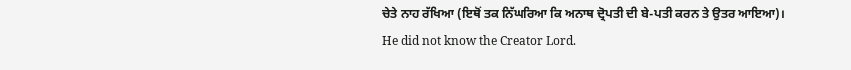ਚੇਤੇ ਨਾਹ ਰੱਖਿਆ (ਇਥੋਂ ਤਕ ਨਿੱਘਰਿਆ ਕਿ ਅਨਾਥ ਦ੍ਰੋਪਤੀ ਦੀ ਬੇ-ਪਤੀ ਕਰਨ ਤੇ ਉਤਰ ਆਇਆ)।
He did not know the Creator Lord.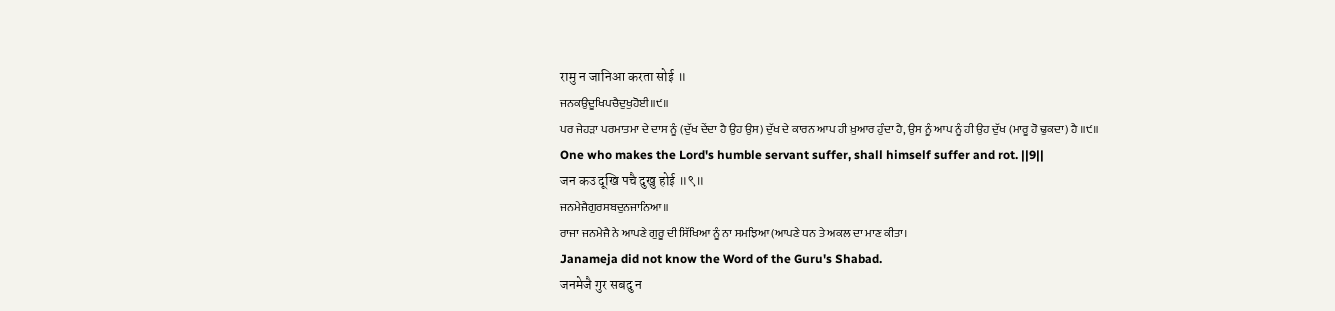रामु न जानिआ करता सोई ॥
ਜਨਕਉਦੂਖਿਪਚੈਦੁਖੁਹੋਈ॥੯॥
ਪਰ ਜੇਹੜਾ ਪਰਮਾਤਮਾ ਦੇ ਦਾਸ ਨੂੰ (ਦੁੱਖ ਦੇਂਦਾ ਹੈ ਉਹ ਉਸ) ਦੁੱਖ ਦੇ ਕਾਰਨ ਆਪ ਹੀ ਖ਼ੁਆਰ ਹੁੰਦਾ ਹੈ, ਉਸ ਨੂੰ ਆਪ ਨੂੰ ਹੀ ਉਹ ਦੁੱਖ (ਮਾਰੂ ਹੋ ਢੁਕਦਾ) ਹੈ ॥੯॥
One who makes the Lord's humble servant suffer, shall himself suffer and rot. ||9||
जन कउ दूखि पचै दुखु होई ॥९॥
ਜਨਮੇਜੈਗੁਰਸਬਦੁਨਜਾਨਿਆ॥
ਰਾਜਾ ਜਨਮੇਜੈ ਨੇ ਆਪਣੇ ਗੁਰੂ ਦੀ ਸਿੱਖਿਆ ਨੂੰ ਨਾ ਸਮਝਿਆ (ਆਪਣੇ ਧਨ ਤੇ ਅਕਲ ਦਾ ਮਾਣ ਕੀਤਾ।
Janameja did not know the Word of the Guru's Shabad.
जनमेजै गुर सबदु न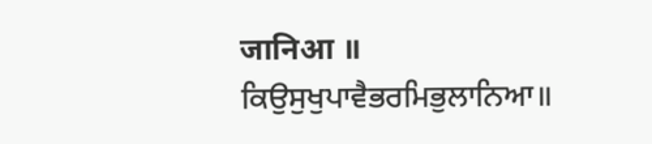जानिआ ॥
ਕਿਉਸੁਖੁਪਾਵੈਭਰਮਿਭੁਲਾਨਿਆ॥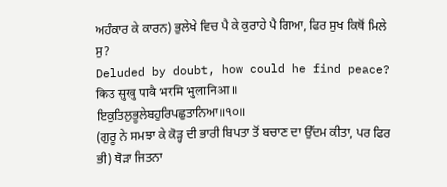ਅਹੰਕਾਰ ਕੇ ਕਾਰਨ) ਭੁਲੇਖੇ ਵਿਚ ਪੈ ਕੇ ਕੁਰਾਹੇ ਪੈ ਗਿਆ, ਫਿਰ ਸੁਖ ਕਿਥੋਂ ਮਿਲੇ ਸੁ?
Deluded by doubt, how could he find peace?
किउ सुखु पावै भरमि भुलानिआ ॥
ਇਕੁਤਿਲੁਭੂਲੇਬਹੁਰਿਪਛੁਤਾਨਿਆ॥੧੦॥
(ਗੁਰੂ ਨੇ ਸਮਝਾ ਕੇ ਕੋੜ੍ਹ ਦੀ ਭਾਰੀ ਬਿਪਤਾ ਤੋਂ ਬਚਾਣ ਦਾ ਉੱਦਮ ਕੀਤਾ, ਪਰ ਫਿਰ ਭੀ) ਥੋੜਾ ਜਿਤਨਾ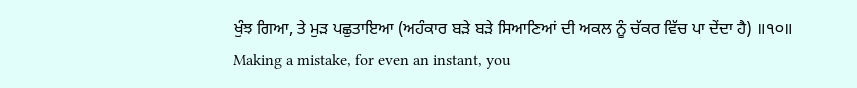ਖੁੰਝ ਗਿਆ, ਤੇ ਮੁੜ ਪਛੁਤਾਇਆ (ਅਹੰਕਾਰ ਬੜੇ ਬੜੇ ਸਿਆਣਿਆਂ ਦੀ ਅਕਲ ਨੂੰ ਚੱਕਰ ਵਿੱਚ ਪਾ ਦੇਂਦਾ ਹੈ) ॥੧੦॥
Making a mistake, for even an instant, you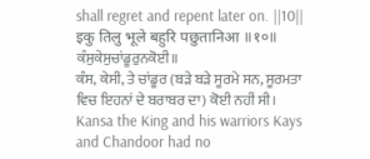shall regret and repent later on. ||10||
इकु तिलु भूले बहुरि पछुतानिआ ॥१०॥
ਕੰਸੁਕੇਸੁਚਾਂਡੂਰੁਨਕੋਈ॥
ਕੰਸ, ਕੇਸੀ, ਤੇ ਚਾਂਡੂਰ (ਬੜੇ ਬੜੇ ਸੂਰਮੇ ਸਨ, ਸੂਰਮਤਾ ਵਿਚ ਇਹਨਾਂ ਦੇ ਬਰਾਬਰ ਦਾ) ਕੋਈ ਨਹੀਂ ਸੀ।
Kansa the King and his warriors Kays and Chandoor had no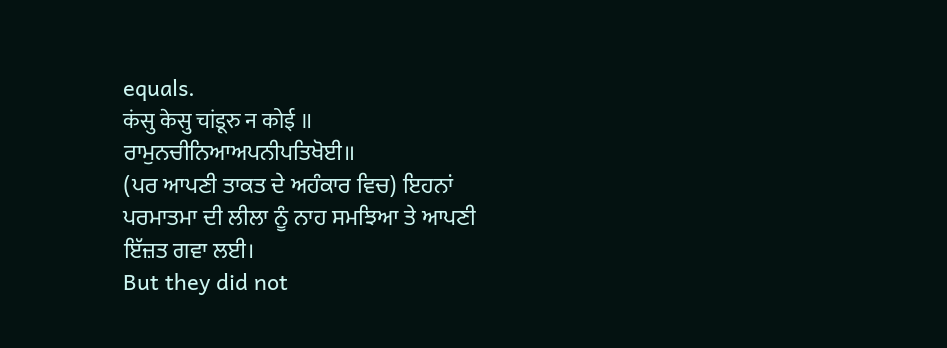equals.
कंसु केसु चांडूरु न कोई ॥
ਰਾਮੁਨਚੀਨਿਆਅਪਨੀਪਤਿਖੋਈ॥
(ਪਰ ਆਪਣੀ ਤਾਕਤ ਦੇ ਅਹੰਕਾਰ ਵਿਚ) ਇਹਨਾਂ ਪਰਮਾਤਮਾ ਦੀ ਲੀਲਾ ਨੂੰ ਨਾਹ ਸਮਝਿਆ ਤੇ ਆਪਣੀ ਇੱਜ਼ਤ ਗਵਾ ਲਈ।
But they did not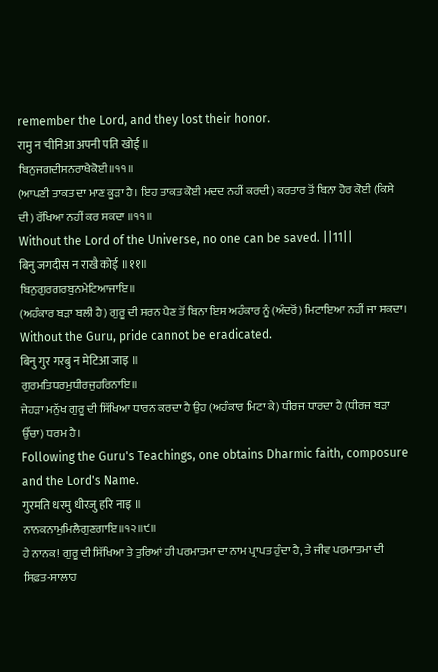remember the Lord, and they lost their honor.
रामु न चीनिआ अपनी पति खोई ॥
ਬਿਨੁਜਗਦੀਸਨਰਾਖੈਕੋਈ॥੧੧॥
(ਆਪਣੀ ਤਾਕਤ ਦਾ ਮਾਣ ਕੂੜਾ ਹੈ। ਇਹ ਤਾਕਤ ਕੋਈ ਮਦਦ ਨਹੀਂ ਕਰਦੀ) ਕਰਤਾਰ ਤੋਂ ਬਿਨਾ ਹੋਰ ਕੋਈ (ਕਿਸੇ ਦੀ) ਰੱਖਿਆ ਨਹੀਂ ਕਰ ਸਕਦਾ ॥੧੧॥
Without the Lord of the Universe, no one can be saved. ||11||
बिनु जगदीस न राखै कोई ॥११॥
ਬਿਨੁਗੁਰਗਰਬੁਨਮੇਟਿਆਜਾਇ॥
(ਅਹੰਕਾਰ ਬੜਾ ਬਲੀ ਹੈ) ਗੁਰੂ ਦੀ ਸਰਨ ਪੈਣ ਤੋਂ ਬਿਨਾ ਇਸ ਅਹੰਕਾਰ ਨੂੰ (ਅੰਦਰੋਂ) ਮਿਟਾਇਆ ਨਹੀਂ ਜਾ ਸਕਦਾ।
Without the Guru, pride cannot be eradicated.
बिनु गुर गरबु न मेटिआ जाइ ॥
ਗੁਰਮਤਿਧਰਮੁਧੀਰਜੁਹਰਿਨਾਇ॥
ਜੇਹੜਾ ਮਨੁੱਖ ਗੁਰੂ ਦੀ ਸਿੱਖਿਆ ਧਾਰਨ ਕਰਦਾ ਹੈ ਉਹ (ਅਹੰਕਾਰ ਮਿਟਾ ਕੇ) ਧੀਰਜ ਧਾਰਦਾ ਹੈ (ਧੀਰਜ ਬੜਾ ਉੱਚਾ) ਧਰਮ ਹੈ।
Following the Guru's Teachings, one obtains Dharmic faith, composure and the Lord's Name.
गुरमति धरमु धीरजु हरि नाइ ॥
ਨਾਨਕਨਾਮੁਮਿਲੈਗੁਣਗਾਇ॥੧੨॥੯॥
ਹੇ ਨਾਨਕ! ਗੁਰੂ ਦੀ ਸਿੱਖਿਆ ਤੇ ਤੁਰਿਆਂ ਹੀ ਪਰਮਾਤਮਾ ਦਾ ਨਾਮ ਪ੍ਰਾਪਤ ਹੁੰਦਾ ਹੈ, ਤੇ ਜੀਵ ਪਰਮਾਤਮਾ ਦੀ ਸਿਫ਼ਤ-ਸਾਲਾਹ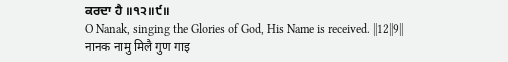ਕਰਦਾ ਹੈ ॥੧੨॥੯॥
O Nanak, singing the Glories of God, His Name is received. ||12||9||
नानक नामु मिलै गुण गाइ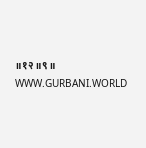॥१२॥९॥
WWW.GURBANI.WORLD